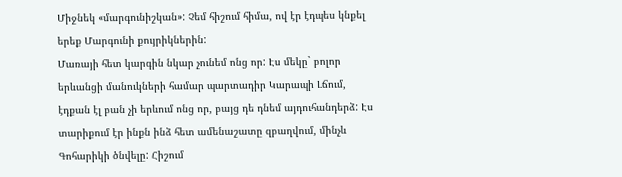Միջնեկ «մարգունիշկան»: Չեմ հիշում հիմա, ով էր էդպես կնքել երեք Մարգունի քույրիկներին:
Մառայի հետ կարգին նկար չունեմ ոնց որ: Էս մեկը` բոլոր երևանցի մանուկների համար պարտադիր Կարապի Լճում, էդքան էլ բան չի երևում ոնց որ, բայց դե դնեմ այդուհանդերձ: Էս տարիքում էր ինքն ինձ հետ ամենաշատը զբաղվում, մինչև Գոհարիկի ծնվելը: Հիշում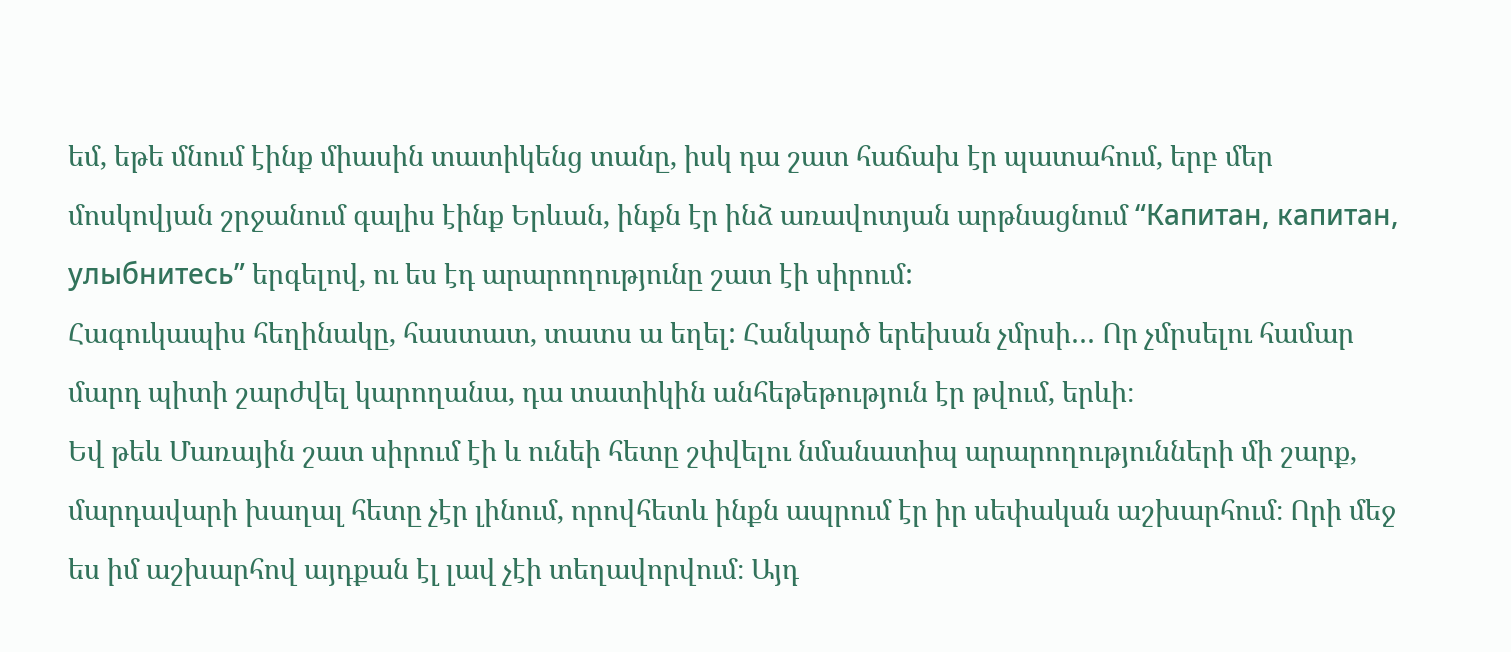եմ, եթե մնում էինք միասին տատիկենց տանը, իսկ դա շատ հաճախ էր պատահում, երբ մեր մոսկովյան շրջանում գալիս էինք Երևան, ինքն էր ինձ առավոտյան արթնացնում “Капитан, капитан, улыбнитесь” երգելով, ու ես էդ արարողությունը շատ էի սիրում:
Հագուկապիս հեղինակը, հաստատ, տատս ա եղել: Հանկարծ երեխան չմրսի… Որ չմրսելու համար մարդ պիտի շարժվել կարողանա, դա տատիկին անհեթեթություն էր թվում, երևի։
Եվ թեև Մառային շատ սիրում էի և ունեի հետը շփվելու նմանատիպ արարողությունների մի շարք, մարդավարի խաղալ հետը չէր լինում, որովհետև ինքն ապրում էր իր սեփական աշխարհում։ Որի մեջ ես իմ աշխարհով այդքան էլ լավ չէի տեղավորվում։ Այդ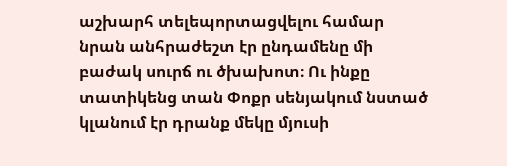աշխարհ տելեպորտացվելու համար նրան անհրաժեշտ էր ընդամենը մի բաժակ սուրճ ու ծխախոտ։ Ու ինքը տատիկենց տան Փոքր սենյակում նստած կլանում էր դրանք մեկը մյուսի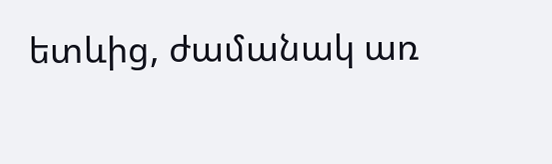ետևից, ժամանակ առ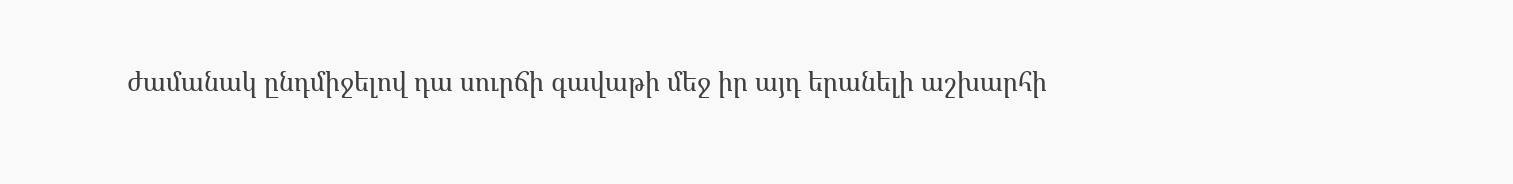ժամանակ ընդմիջելով դա սուրճի գավաթի մեջ իր այդ երանելի աշխարհի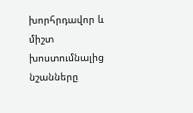խորհրդավոր և միշտ խոստումնալից նշանները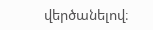վերծանելով։